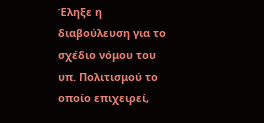Έληξε η διαβούλευση για το σχέδιο νόμου του υπ. Πολιτισμού το οποίο επιχειρεί,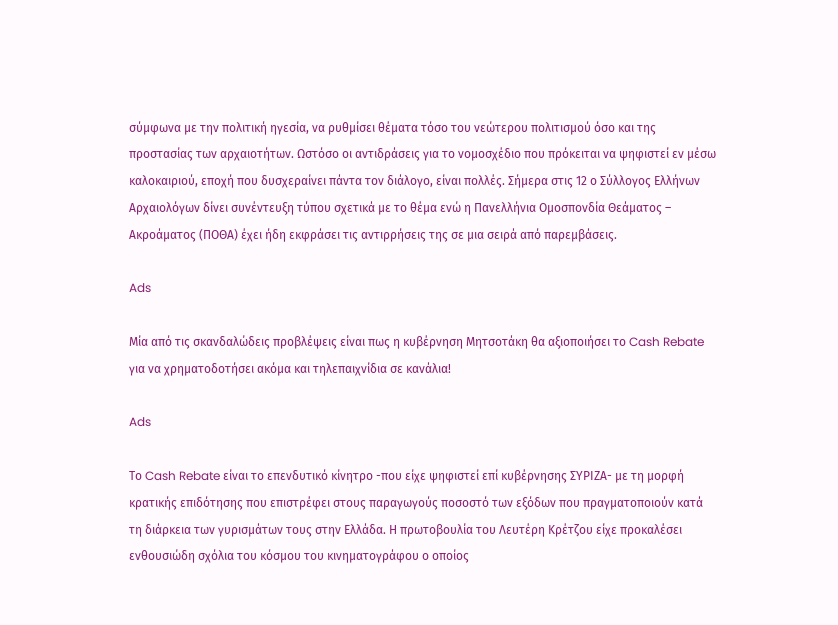σύμφωνα με την πολιτική ηγεσία, να ρυθμίσει θέματα τόσο του νεώτερου πολιτισμού όσο και της προστασίας των αρχαιοτήτων. Ωστόσο οι αντιδράσεις για το νομοσχέδιο που πρόκειται να ψηφιστεί εν μέσω καλοκαιριού, εποχή που δυσχεραίνει πάντα τον διάλογο, είναι πολλές. Σήμερα στις 12 ο Σύλλογος Ελλήνων Αρχαιολόγων δίνει συνέντευξη τύπου σχετικά με το θέμα ενώ η Πανελλήνια Ομοσπονδία Θεάματος – Ακροάματος (ΠΟΘΑ) έχει ήδη εκφράσει τις αντιρρήσεις της σε μια σειρά από παρεμβάσεις.

Ads

Μία από τις σκανδαλώδεις προβλέψεις είναι πως η κυβέρνηση Μητσοτάκη θα αξιοποιήσει το Cash Rebate για να χρηματοδοτήσει ακόμα και τηλεπαιχνίδια σε κανάλια!

Ads

Το Cash Rebate είναι το επενδυτικό κίνητρο -που είχε ψηφιστεί επί κυβέρνησης ΣΥΡΙΖΑ- με τη μορφή κρατικής επιδότησης που επιστρέφει στους παραγωγούς ποσοστό των εξόδων που πραγματοποιούν κατά τη διάρκεια των γυρισμάτων τους στην Ελλάδα. Η πρωτοβουλία του Λευτέρη Κρέτζου είχε προκαλέσει ενθουσιώδη σχόλια του κόσμου του κινηματογράφου ο οποίος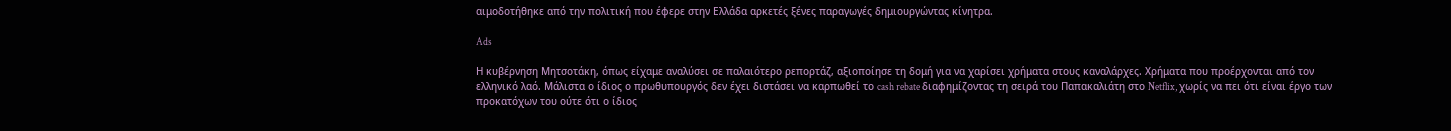αιμοδοτήθηκε από την πολιτική που έφερε στην Ελλάδα αρκετές ξένες παραγωγές δημιουργώντας κίνητρα.

Ads

Η κυβέρνηση Μητσοτάκη, όπως είχαμε αναλύσει σε παλαιότερο ρεπορτάζ, αξιοποίησε τη δομή για να χαρίσει χρήματα στους καναλάρχες. Χρήματα που προέρχονται από τον ελληνικό λαό. Μάλιστα ο ίδιος ο πρωθυπουργός δεν έχει διστάσει να καρπωθεί το cash rebate διαφημίζοντας τη σειρά του Παπακαλιάτη στο Netflix, χωρίς να πει ότι είναι έργο των προκατόχων του ούτε ότι ο ίδιος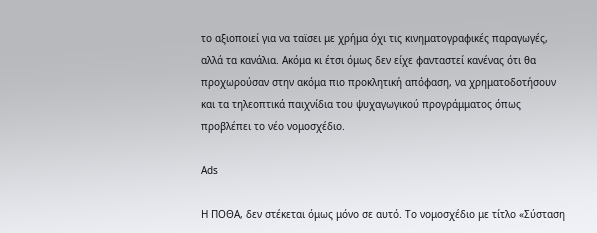το αξιοποιεί για να ταϊσει με χρήμα όχι τις κινηματογραφικές παραγωγές, αλλά τα κανάλια. Ακόμα κι έτσι όμως δεν είχε φανταστεί κανένας ότι θα προχωρούσαν στην ακόμα πιο προκλητική απόφαση, να χρηματοδοτήσουν και τα τηλεοπτικά παιχνίδια του ψυχαγωγικού προγράμματος όπως προβλέπει το νέο νομοσχέδιο.

Ads

Η ΠΟΘΑ, δεν στέκεται όμως μόνο σε αυτό. Το νομοσχέδιο με τίτλο «Σύσταση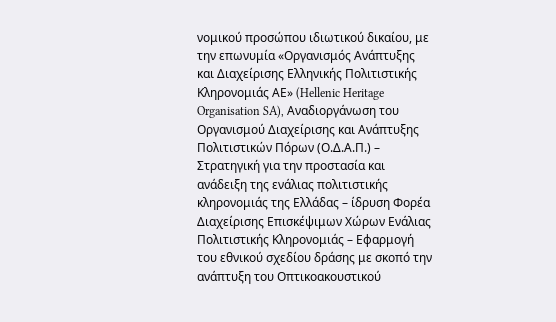νομικού προσώπου ιδιωτικού δικαίου, με την επωνυμία «Οργανισμός Ανάπτυξης και Διαχείρισης Ελληνικής Πολιτιστικής Κληρονομιάς ΑΕ» (Hellenic Heritage Organisation SA), Αναδιοργάνωση του Οργανισμού Διαχείρισης και Ανάπτυξης Πολιτιστικών Πόρων (Ο.Δ.Α.Π.) – Στρατηγική για την προστασία και ανάδειξη της ενάλιας πολιτιστικής κληρονομιάς της Ελλάδας – ίδρυση Φορέα Διαχείρισης Επισκέψιμων Χώρων Ενάλιας Πολιτιστικής Κληρονομιάς – Εφαρμογή του εθνικού σχεδίου δράσης με σκοπό την ανάπτυξη του Οπτικοακουστικού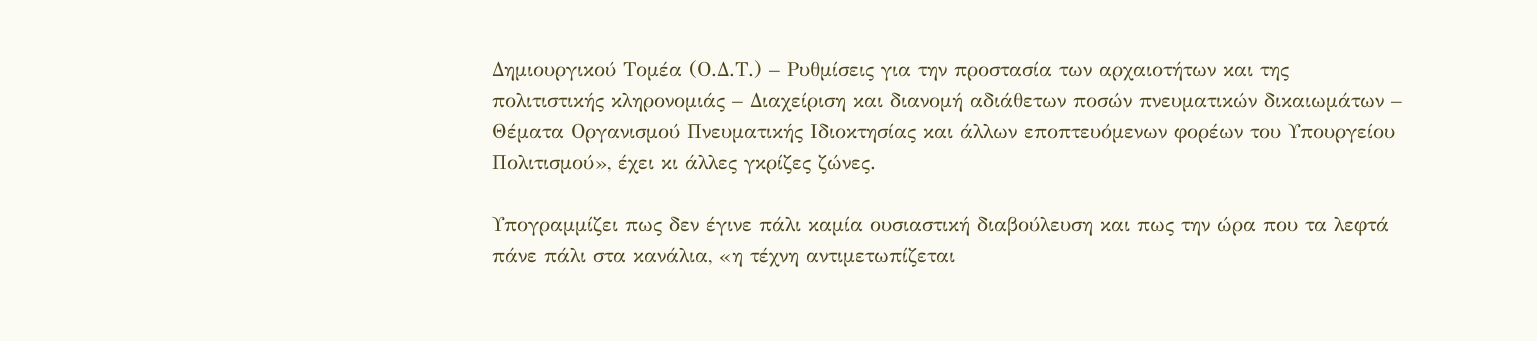Δημιουργικού Τομέα (Ο.Δ.Τ.) – Ρυθμίσεις για την προστασία των αρχαιοτήτων και της πολιτιστικής κληρονομιάς – Διαχείριση και διανομή αδιάθετων ποσών πνευματικών δικαιωμάτων – Θέματα Οργανισμού Πνευματικής Ιδιοκτησίας και άλλων εποπτευόμενων φορέων του Υπουργείου Πολιτισμού», έχει κι άλλες γκρίζες ζώνες.

Υπογραμμίζει πως δεν έγινε πάλι καμία ουσιαστική διαβούλευση και πως την ώρα που τα λεφτά πάνε πάλι στα κανάλια, «η τέχνη αντιμετωπίζεται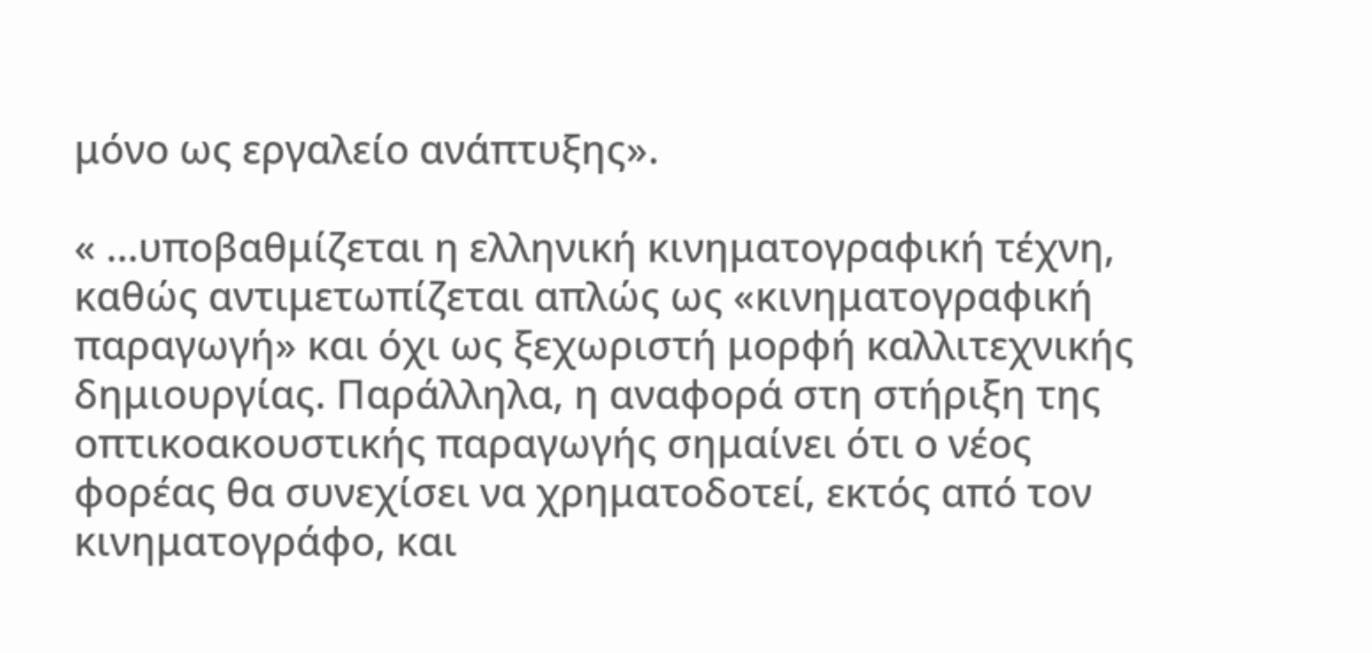μόνο ως εργαλείο ανάπτυξης».

« …υποβαθμίζεται η ελληνική κινηματογραφική τέχνη, καθώς αντιμετωπίζεται απλώς ως «κινηματογραφική παραγωγή» και όχι ως ξεχωριστή μορφή καλλιτεχνικής δημιουργίας. Παράλληλα, η αναφορά στη στήριξη της οπτικοακουστικής παραγωγής σημαίνει ότι ο νέος φορέας θα συνεχίσει να χρηματοδοτεί, εκτός από τον κινηματογράφο, και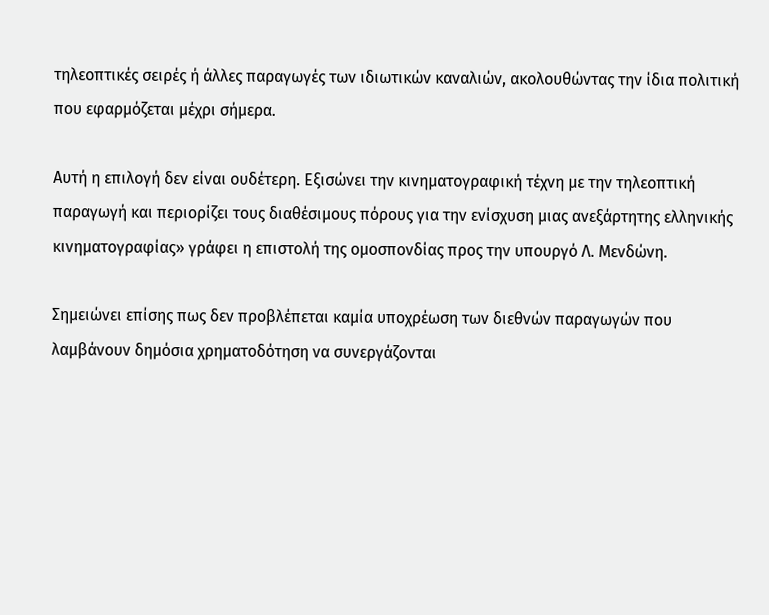τηλεοπτικές σειρές ή άλλες παραγωγές των ιδιωτικών καναλιών, ακολουθώντας την ίδια πολιτική που εφαρμόζεται μέχρι σήμερα.

Αυτή η επιλογή δεν είναι ουδέτερη. Εξισώνει την κινηματογραφική τέχνη με την τηλεοπτική παραγωγή και περιορίζει τους διαθέσιμους πόρους για την ενίσχυση μιας ανεξάρτητης ελληνικής κινηματογραφίας» γράφει η επιστολή της ομοσπονδίας προς την υπουργό Λ. Μενδώνη.

Σημειώνει επίσης πως δεν προβλέπεται καμία υποχρέωση των διεθνών παραγωγών που λαμβάνουν δημόσια χρηματοδότηση να συνεργάζονται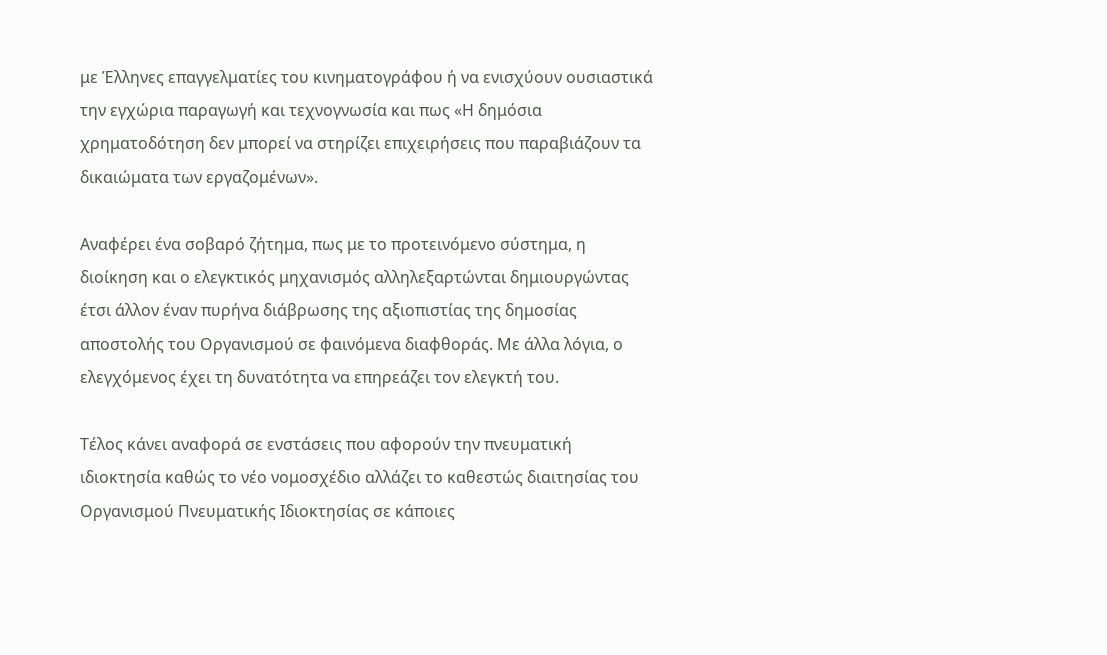με Έλληνες επαγγελματίες του κινηματογράφου ή να ενισχύουν ουσιαστικά την εγχώρια παραγωγή και τεχνογνωσία και πως «Η δημόσια χρηματοδότηση δεν μπορεί να στηρίζει επιχειρήσεις που παραβιάζουν τα δικαιώματα των εργαζομένων».

Αναφέρει ένα σοβαρό ζήτημα, πως με το προτεινόμενο σύστημα, η διοίκηση και ο ελεγκτικός μηχανισμός αλληλεξαρτώνται δημιουργώντας έτσι άλλον έναν πυρήνα διάβρωσης της αξιοπιστίας της δημοσίας αποστολής του Οργανισμού σε φαινόμενα διαφθοράς. Με άλλα λόγια, ο ελεγχόμενος έχει τη δυνατότητα να επηρεάζει τον ελεγκτή του.

Τέλος κάνει αναφορά σε ενστάσεις που αφορούν την πνευματική ιδιοκτησία καθώς το νέο νομοσχέδιο αλλάζει το καθεστώς διαιτησίας του Οργανισμού Πνευματικής Ιδιοκτησίας σε κάποιες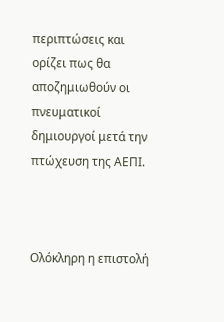περιπτώσεις και ορίζει πως θα αποζημιωθούν οι πνευματικοί δημιουργοί μετά την πτώχευση της ΑΕΠΙ.



Ολόκληρη η επιστολή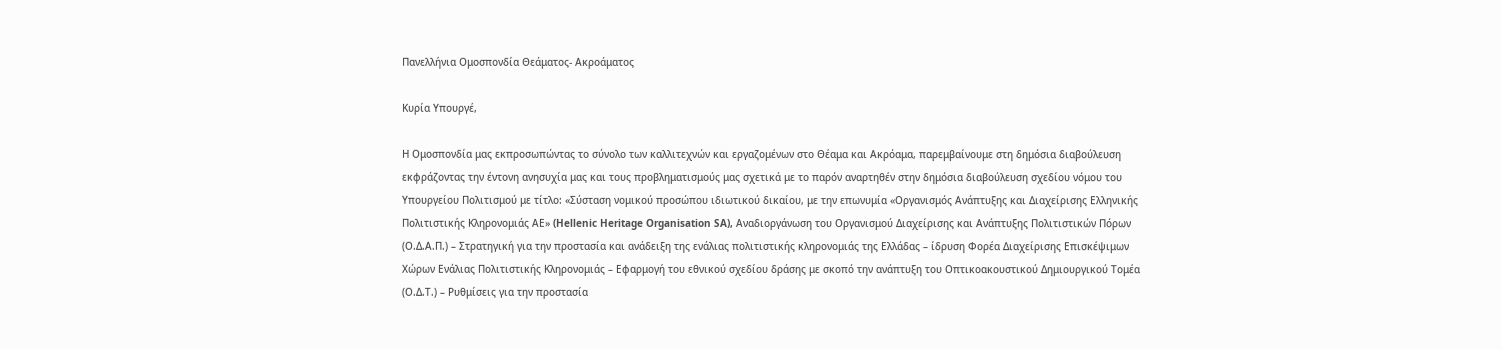Πανελλήνια Ομοσπονδία Θεάματος- Ακροάματος

Κυρία Υπουργέ,

Η Ομοσπονδία μας εκπροσωπώντας το σύνολο των καλλιτεχνών και εργαζομένων στο Θέαμα και Ακρόαμα, παρεμβαίνουμε στη δημόσια διαβούλευση εκφράζοντας την έντονη ανησυχία μας και τους προβληματισμούς μας σχετικά με το παρόν αναρτηθέν στην δημόσια διαβούλευση σχεδίου νόμου του Υπουργείου Πολιτισμού με τίτλο: «Σύσταση νομικού προσώπου ιδιωτικού δικαίου, με την επωνυμία «Οργανισμός Ανάπτυξης και Διαχείρισης Ελληνικής Πολιτιστικής Κληρονομιάς ΑΕ» (Hellenic Heritage Organisation SA), Αναδιοργάνωση του Οργανισμού Διαχείρισης και Ανάπτυξης Πολιτιστικών Πόρων (Ο.Δ.Α.Π.) – Στρατηγική για την προστασία και ανάδειξη της ενάλιας πολιτιστικής κληρονομιάς της Ελλάδας – ίδρυση Φορέα Διαχείρισης Επισκέψιμων Χώρων Ενάλιας Πολιτιστικής Κληρονομιάς – Εφαρμογή του εθνικού σχεδίου δράσης με σκοπό την ανάπτυξη του Οπτικοακουστικού Δημιουργικού Τομέα (Ο.Δ.Τ.) – Ρυθμίσεις για την προστασία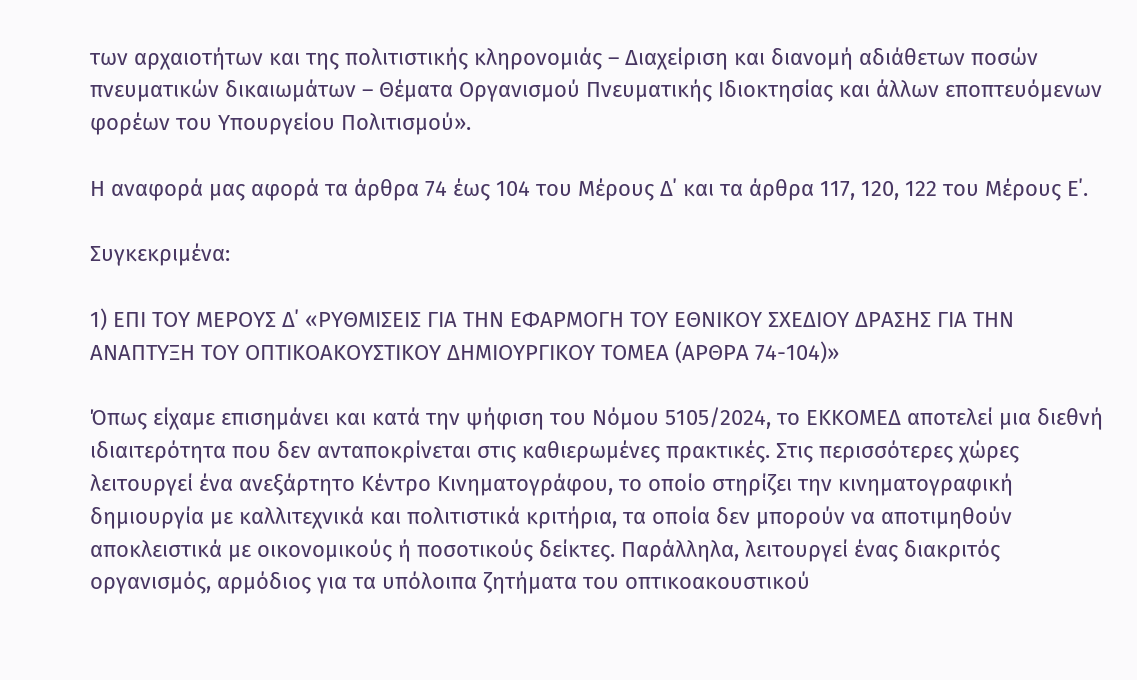των αρχαιοτήτων και της πολιτιστικής κληρονομιάς – Διαχείριση και διανομή αδιάθετων ποσών πνευματικών δικαιωμάτων – Θέματα Οργανισμού Πνευματικής Ιδιοκτησίας και άλλων εποπτευόμενων φορέων του Υπουργείου Πολιτισμού».

Η αναφορά μας αφορά τα άρθρα 74 έως 104 του Μέρους Δ΄ και τα άρθρα 117, 120, 122 του Μέρους Ε΄.

Συγκεκριμένα:

1) ΕΠΙ ΤΟΥ ΜΕΡΟΥΣ Δ΄ «ΡΥΘΜΙΣΕΙΣ ΓΙΑ ΤΗΝ ΕΦΑΡΜΟΓΗ ΤΟΥ ΕΘΝΙΚΟΥ ΣΧΕΔΙΟΥ ΔΡΑΣΗΣ ΓΙΑ ΤΗΝ ΑΝΑΠΤΥΞΗ ΤΟΥ ΟΠΤΙΚΟΑΚΟΥΣΤΙΚΟΥ ΔΗΜΙΟΥΡΓΙΚΟΥ ΤΟΜΕΑ (ΑΡΘΡΑ 74-104)»

Όπως είχαμε επισημάνει και κατά την ψήφιση του Νόμου 5105/2024, το ΕΚΚΟΜΕΔ αποτελεί μια διεθνή ιδιαιτερότητα που δεν ανταποκρίνεται στις καθιερωμένες πρακτικές. Στις περισσότερες χώρες λειτουργεί ένα ανεξάρτητο Κέντρο Κινηματογράφου, το οποίο στηρίζει την κινηματογραφική δημιουργία με καλλιτεχνικά και πολιτιστικά κριτήρια, τα οποία δεν μπορούν να αποτιμηθούν αποκλειστικά με οικονομικούς ή ποσοτικούς δείκτες. Παράλληλα, λειτουργεί ένας διακριτός οργανισμός, αρμόδιος για τα υπόλοιπα ζητήματα του οπτικοακουστικού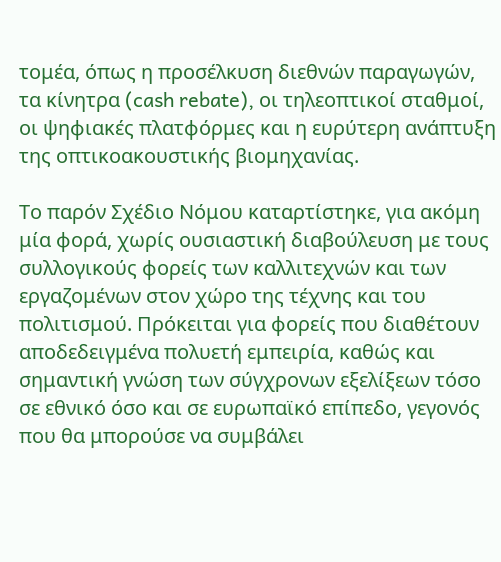τομέα, όπως η προσέλκυση διεθνών παραγωγών, τα κίνητρα (cash rebate), οι τηλεοπτικοί σταθμοί, οι ψηφιακές πλατφόρμες και η ευρύτερη ανάπτυξη της οπτικοακουστικής βιομηχανίας.

Το παρόν Σχέδιο Νόμου καταρτίστηκε, για ακόμη μία φορά, χωρίς ουσιαστική διαβούλευση με τους συλλογικούς φορείς των καλλιτεχνών και των εργαζομένων στον χώρο της τέχνης και του πολιτισμού. Πρόκειται για φορείς που διαθέτουν αποδεδειγμένα πολυετή εμπειρία, καθώς και σημαντική γνώση των σύγχρονων εξελίξεων τόσο σε εθνικό όσο και σε ευρωπαϊκό επίπεδο, γεγονός που θα μπορούσε να συμβάλει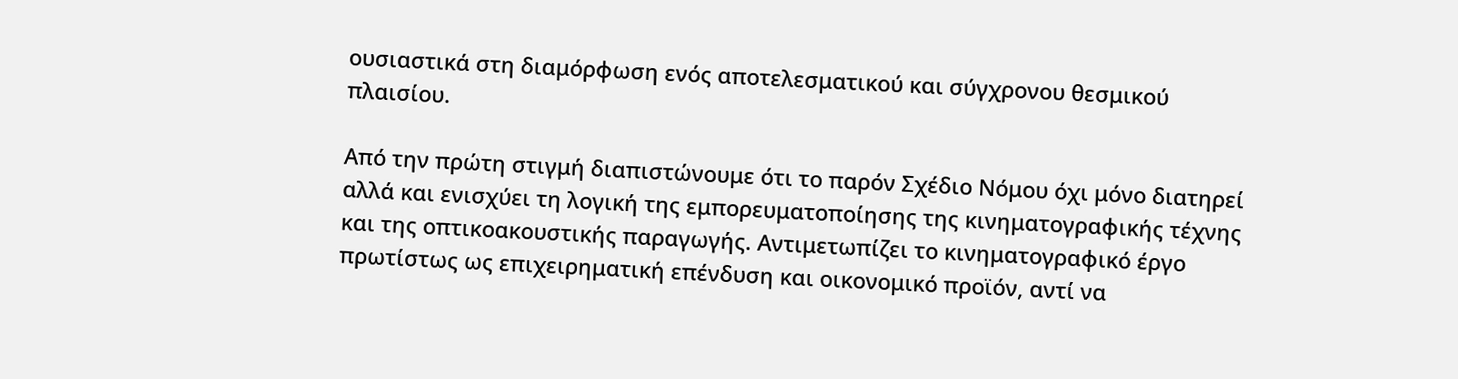ουσιαστικά στη διαμόρφωση ενός αποτελεσματικού και σύγχρονου θεσμικού πλαισίου.

Από την πρώτη στιγμή διαπιστώνουμε ότι το παρόν Σχέδιο Νόμου όχι μόνο διατηρεί αλλά και ενισχύει τη λογική της εμπορευματοποίησης της κινηματογραφικής τέχνης και της οπτικοακουστικής παραγωγής. Αντιμετωπίζει το κινηματογραφικό έργο πρωτίστως ως επιχειρηματική επένδυση και οικονομικό προϊόν, αντί να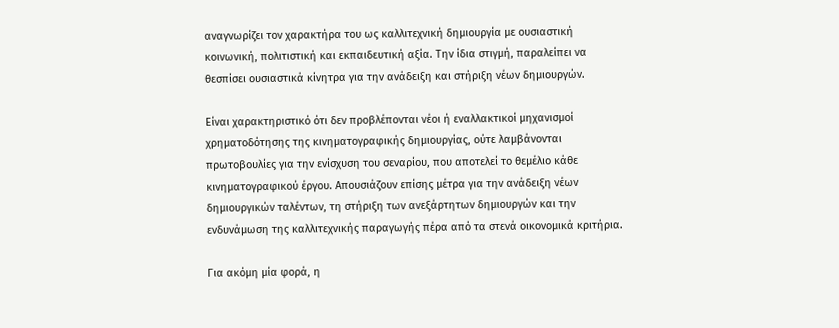αναγνωρίζει τον χαρακτήρα του ως καλλιτεχνική δημιουργία με ουσιαστική κοινωνική, πολιτιστική και εκπαιδευτική αξία. Την ίδια στιγμή, παραλείπει να θεσπίσει ουσιαστικά κίνητρα για την ανάδειξη και στήριξη νέων δημιουργών.

Είναι χαρακτηριστικό ότι δεν προβλέπονται νέοι ή εναλλακτικοί μηχανισμοί χρηματοδότησης της κινηματογραφικής δημιουργίας, ούτε λαμβάνονται πρωτοβουλίες για την ενίσχυση του σεναρίου, που αποτελεί το θεμέλιο κάθε κινηματογραφικού έργου. Απουσιάζουν επίσης μέτρα για την ανάδειξη νέων δημιουργικών ταλέντων, τη στήριξη των ανεξάρτητων δημιουργών και την ενδυνάμωση της καλλιτεχνικής παραγωγής πέρα από τα στενά οικονομικά κριτήρια.

Για ακόμη μία φορά, η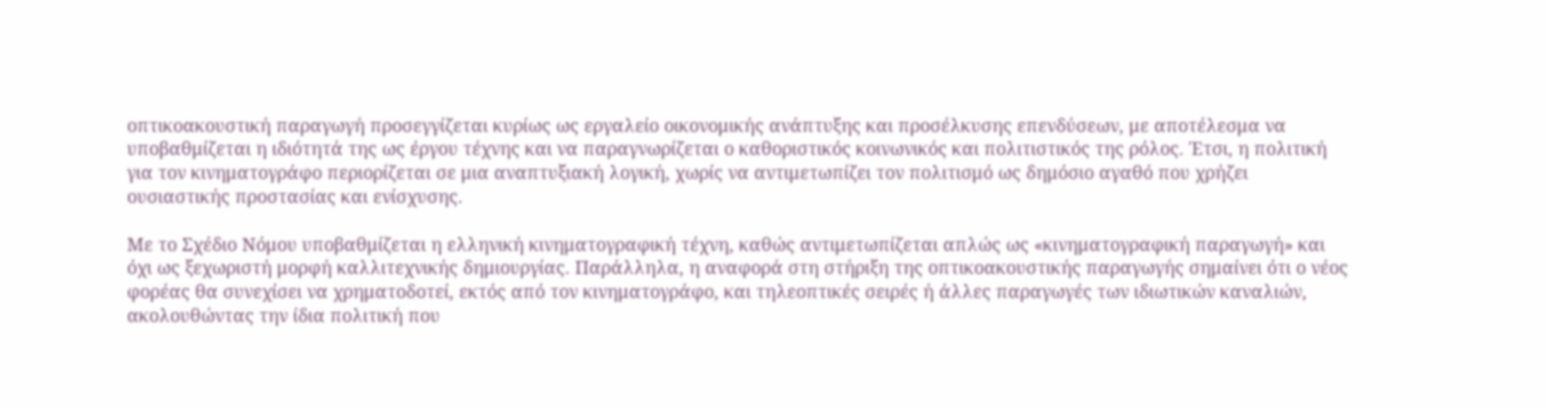οπτικοακουστική παραγωγή προσεγγίζεται κυρίως ως εργαλείο οικονομικής ανάπτυξης και προσέλκυσης επενδύσεων, με αποτέλεσμα να υποβαθμίζεται η ιδιότητά της ως έργου τέχνης και να παραγνωρίζεται ο καθοριστικός κοινωνικός και πολιτιστικός της ρόλος. Έτσι, η πολιτική για τον κινηματογράφο περιορίζεται σε μια αναπτυξιακή λογική, χωρίς να αντιμετωπίζει τον πολιτισμό ως δημόσιο αγαθό που χρήζει ουσιαστικής προστασίας και ενίσχυσης.

Με το Σχέδιο Νόμου υποβαθμίζεται η ελληνική κινηματογραφική τέχνη, καθώς αντιμετωπίζεται απλώς ως «κινηματογραφική παραγωγή» και όχι ως ξεχωριστή μορφή καλλιτεχνικής δημιουργίας. Παράλληλα, η αναφορά στη στήριξη της οπτικοακουστικής παραγωγής σημαίνει ότι ο νέος φορέας θα συνεχίσει να χρηματοδοτεί, εκτός από τον κινηματογράφο, και τηλεοπτικές σειρές ή άλλες παραγωγές των ιδιωτικών καναλιών, ακολουθώντας την ίδια πολιτική που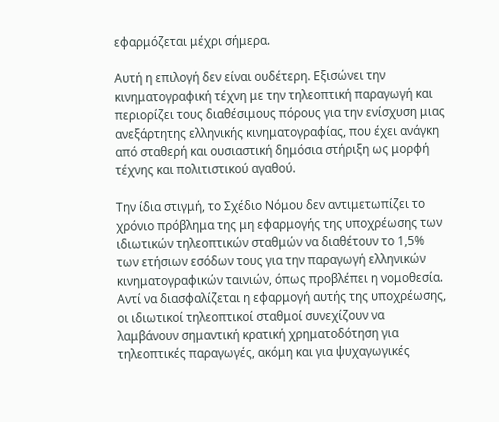εφαρμόζεται μέχρι σήμερα.

Αυτή η επιλογή δεν είναι ουδέτερη. Εξισώνει την κινηματογραφική τέχνη με την τηλεοπτική παραγωγή και περιορίζει τους διαθέσιμους πόρους για την ενίσχυση μιας ανεξάρτητης ελληνικής κινηματογραφίας, που έχει ανάγκη από σταθερή και ουσιαστική δημόσια στήριξη ως μορφή τέχνης και πολιτιστικού αγαθού.

Την ίδια στιγμή, το Σχέδιο Νόμου δεν αντιμετωπίζει το χρόνιο πρόβλημα της μη εφαρμογής της υποχρέωσης των ιδιωτικών τηλεοπτικών σταθμών να διαθέτουν το 1,5% των ετήσιων εσόδων τους για την παραγωγή ελληνικών κινηματογραφικών ταινιών, όπως προβλέπει η νομοθεσία. Αντί να διασφαλίζεται η εφαρμογή αυτής της υποχρέωσης, οι ιδιωτικοί τηλεοπτικοί σταθμοί συνεχίζουν να λαμβάνουν σημαντική κρατική χρηματοδότηση για τηλεοπτικές παραγωγές, ακόμη και για ψυχαγωγικές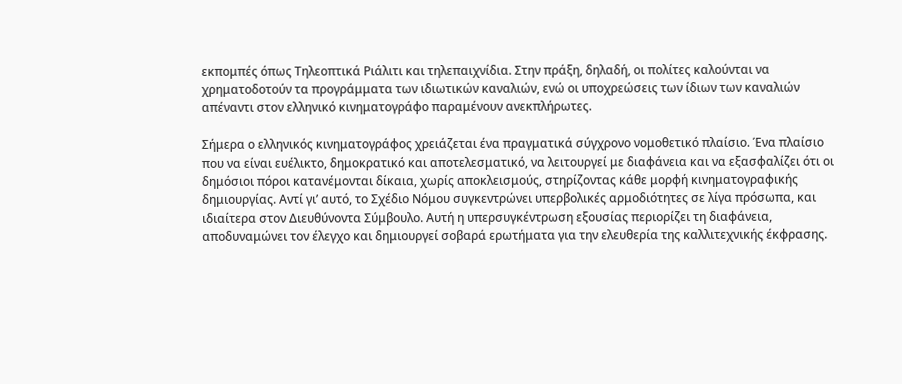εκπομπές όπως Τηλεοπτικά Ριάλιτι και τηλεπαιχνίδια. Στην πράξη, δηλαδή, οι πολίτες καλούνται να χρηματοδοτούν τα προγράμματα των ιδιωτικών καναλιών, ενώ οι υποχρεώσεις των ίδιων των καναλιών απέναντι στον ελληνικό κινηματογράφο παραμένουν ανεκπλήρωτες.

Σήμερα ο ελληνικός κινηματογράφος χρειάζεται ένα πραγματικά σύγχρονο νομοθετικό πλαίσιο. Ένα πλαίσιο που να είναι ευέλικτο, δημοκρατικό και αποτελεσματικό, να λειτουργεί με διαφάνεια και να εξασφαλίζει ότι οι δημόσιοι πόροι κατανέμονται δίκαια, χωρίς αποκλεισμούς, στηρίζοντας κάθε μορφή κινηματογραφικής δημιουργίας. Αντί γι’ αυτό, το Σχέδιο Νόμου συγκεντρώνει υπερβολικές αρμοδιότητες σε λίγα πρόσωπα, και ιδιαίτερα στον Διευθύνοντα Σύμβουλο. Αυτή η υπερσυγκέντρωση εξουσίας περιορίζει τη διαφάνεια, αποδυναμώνει τον έλεγχο και δημιουργεί σοβαρά ερωτήματα για την ελευθερία της καλλιτεχνικής έκφρασης.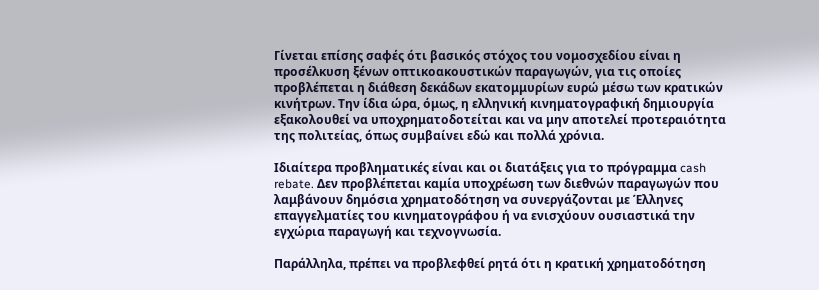Γίνεται επίσης σαφές ότι βασικός στόχος του νομοσχεδίου είναι η προσέλκυση ξένων οπτικοακουστικών παραγωγών, για τις οποίες προβλέπεται η διάθεση δεκάδων εκατομμυρίων ευρώ μέσω των κρατικών κινήτρων. Την ίδια ώρα, όμως, η ελληνική κινηματογραφική δημιουργία εξακολουθεί να υποχρηματοδοτείται και να μην αποτελεί προτεραιότητα της πολιτείας, όπως συμβαίνει εδώ και πολλά χρόνια.

Ιδιαίτερα προβληματικές είναι και οι διατάξεις για το πρόγραμμα cash rebate. Δεν προβλέπεται καμία υποχρέωση των διεθνών παραγωγών που λαμβάνουν δημόσια χρηματοδότηση να συνεργάζονται με Έλληνες επαγγελματίες του κινηματογράφου ή να ενισχύουν ουσιαστικά την εγχώρια παραγωγή και τεχνογνωσία.

Παράλληλα, πρέπει να προβλεφθεί ρητά ότι η κρατική χρηματοδότηση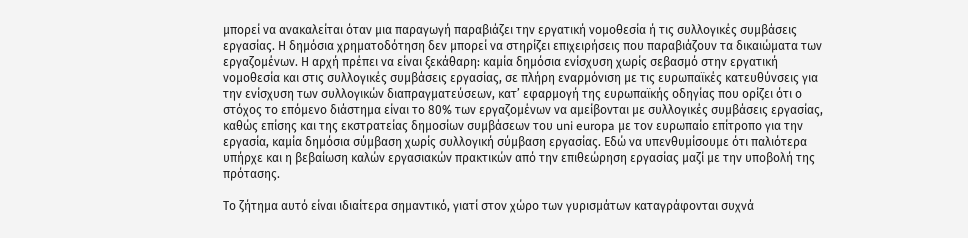μπορεί να ανακαλείται όταν μια παραγωγή παραβιάζει την εργατική νομοθεσία ή τις συλλογικές συμβάσεις εργασίας. Η δημόσια χρηματοδότηση δεν μπορεί να στηρίζει επιχειρήσεις που παραβιάζουν τα δικαιώματα των εργαζομένων. Η αρχή πρέπει να είναι ξεκάθαρη: καμία δημόσια ενίσχυση χωρίς σεβασμό στην εργατική νομοθεσία και στις συλλογικές συμβάσεις εργασίας, σε πλήρη εναρμόνιση με τις ευρωπαϊκές κατευθύνσεις για την ενίσχυση των συλλογικών διαπραγματεύσεων, κατ’ εφαρμογή της ευρωπαϊκής οδηγίας που ορίζει ότι ο στόχος το επόμενο διάστημα είναι το 80% των εργαζομένων να αμείβονται με συλλογικές συμβάσεις εργασίας, καθώς επίσης και της εκστρατείας δημοσίων συμβάσεων του uni europa με τον ευρωπαίο επίτροπο για την εργασία, καμία δημόσια σύμβαση χωρίς συλλογική σύμβαση εργασίας. Εδώ να υπενθυμίσουμε ότι παλιότερα υπήρχε και η βεβαίωση καλών εργασιακών πρακτικών από την επιθεώρηση εργασίας μαζί με την υποβολή της πρότασης.

Το ζήτημα αυτό είναι ιδιαίτερα σημαντικό, γιατί στον χώρο των γυρισμάτων καταγράφονται συχνά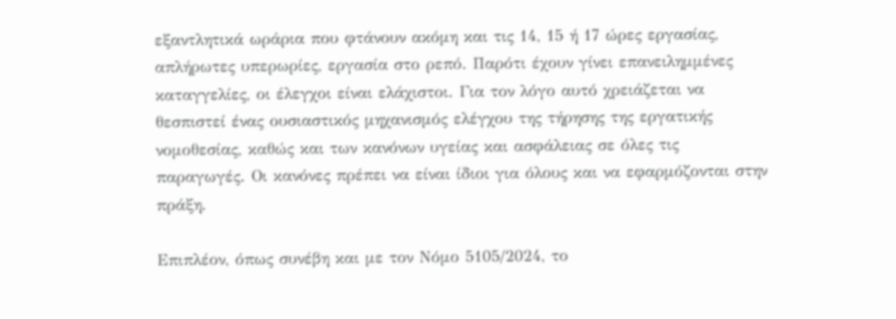εξαντλητικά ωράρια που φτάνουν ακόμη και τις 14, 15 ή 17 ώρες εργασίας, απλήρωτες υπερωρίες, εργασία στο ρεπό. Παρότι έχουν γίνει επανειλημμένες καταγγελίες, οι έλεγχοι είναι ελάχιστοι. Για τον λόγο αυτό χρειάζεται να θεσπιστεί ένας ουσιαστικός μηχανισμός ελέγχου της τήρησης της εργατικής νομοθεσίας, καθώς και των κανόνων υγείας και ασφάλειας σε όλες τις παραγωγές. Οι κανόνες πρέπει να είναι ίδιοι για όλους και να εφαρμόζονται στην πράξη.

Επιπλέον, όπως συνέβη και με τον Νόμο 5105/2024, το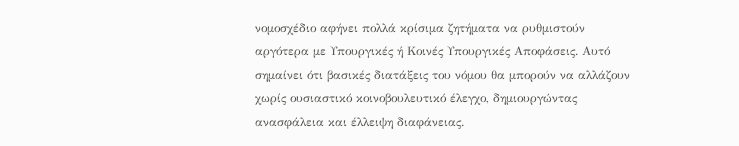νομοσχέδιο αφήνει πολλά κρίσιμα ζητήματα να ρυθμιστούν αργότερα με Υπουργικές ή Κοινές Υπουργικές Αποφάσεις. Αυτό σημαίνει ότι βασικές διατάξεις του νόμου θα μπορούν να αλλάζουν χωρίς ουσιαστικό κοινοβουλευτικό έλεγχο, δημιουργώντας ανασφάλεια και έλλειψη διαφάνειας.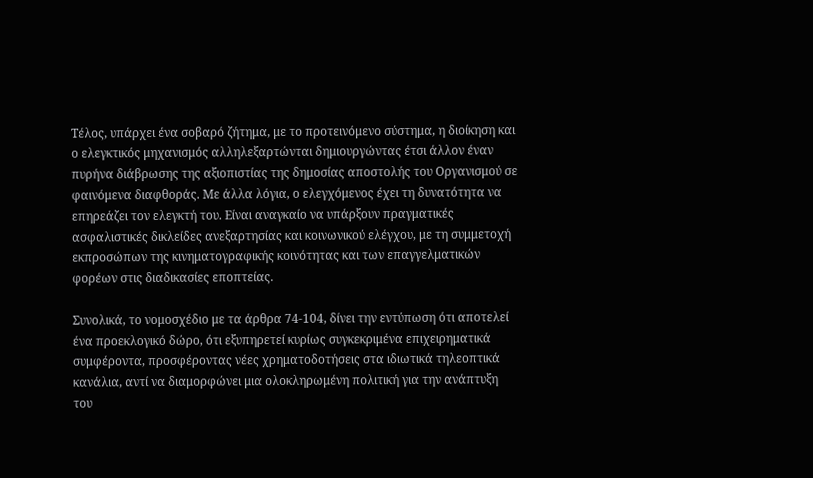Τέλος, υπάρχει ένα σοβαρό ζήτημα, με το προτεινόμενο σύστημα, η διοίκηση και ο ελεγκτικός μηχανισμός αλληλεξαρτώνται δημιουργώντας έτσι άλλον έναν πυρήνα διάβρωσης της αξιοπιστίας της δημοσίας αποστολής του Οργανισμού σε φαινόμενα διαφθοράς. Με άλλα λόγια, ο ελεγχόμενος έχει τη δυνατότητα να επηρεάζει τον ελεγκτή του. Είναι αναγκαίο να υπάρξουν πραγματικές ασφαλιστικές δικλείδες ανεξαρτησίας και κοινωνικού ελέγχου, με τη συμμετοχή εκπροσώπων της κινηματογραφικής κοινότητας και των επαγγελματικών φορέων στις διαδικασίες εποπτείας.

Συνολικά, το νομοσχέδιο με τα άρθρα 74-104, δίνει την εντύπωση ότι αποτελεί ένα προεκλογικό δώρο, ότι εξυπηρετεί κυρίως συγκεκριμένα επιχειρηματικά συμφέροντα, προσφέροντας νέες χρηματοδοτήσεις στα ιδιωτικά τηλεοπτικά κανάλια, αντί να διαμορφώνει μια ολοκληρωμένη πολιτική για την ανάπτυξη του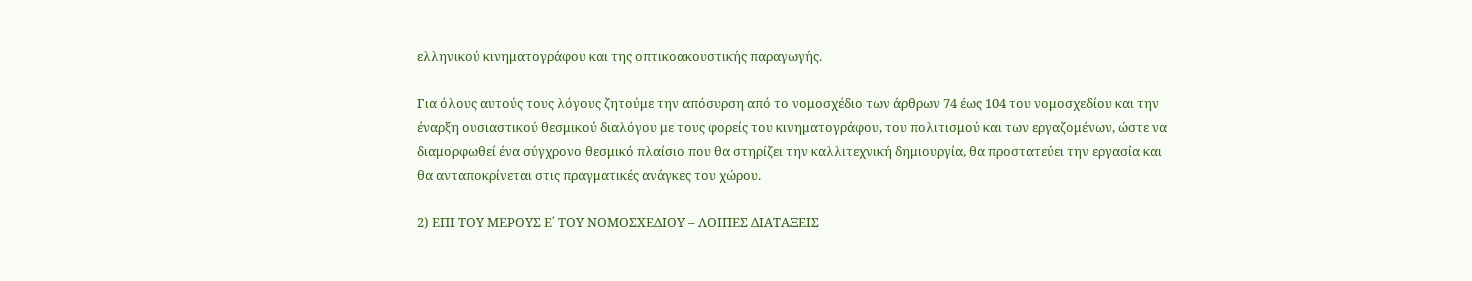ελληνικού κινηματογράφου και της οπτικοακουστικής παραγωγής.

Για όλους αυτούς τους λόγους ζητούμε την απόσυρση από το νομοσχέδιο των άρθρων 74 έως 104 του νομοσχεδίου και την έναρξη ουσιαστικού θεσμικού διαλόγου με τους φορείς του κινηματογράφου, του πολιτισμού και των εργαζομένων, ώστε να διαμορφωθεί ένα σύγχρονο θεσμικό πλαίσιο που θα στηρίζει την καλλιτεχνική δημιουργία, θα προστατεύει την εργασία και θα ανταποκρίνεται στις πραγματικές ανάγκες του χώρου.

2) ΕΠΙ ΤΟΥ ΜΕΡΟΥΣ Ε΄ ΤΟΥ ΝΟΜΟΣΧΕΔΙΟΥ – ΛΟΙΠΕΣ ΔΙΑΤΑΞΕΙΣ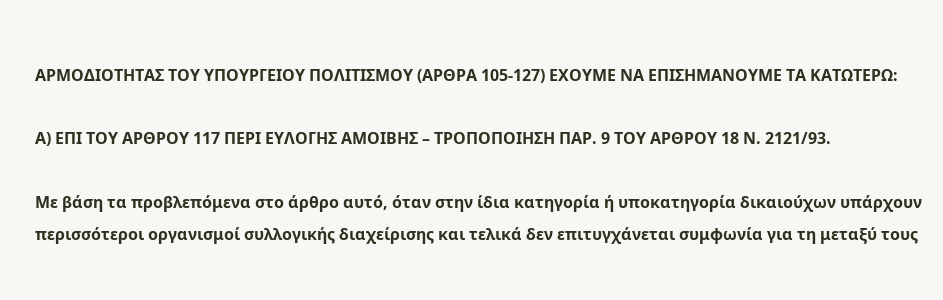ΑΡΜΟΔΙΟΤΗΤΑΣ ΤΟΥ ΥΠΟΥΡΓΕΙΟΥ ΠΟΛΙΤΙΣΜΟΥ (ΑΡΘΡΑ 105-127) ΕΧΟΥΜΕ ΝΑ ΕΠΙΣΗΜΑΝΟΥΜΕ ΤΑ ΚΑΤΩΤΕΡΩ:

Α) ΕΠΙ ΤΟΥ ΑΡΘΡΟΥ 117 ΠΕΡΙ ΕΥΛΟΓΗΣ ΑΜΟΙΒΗΣ – ΤΡΟΠΟΠΟΙΗΣΗ ΠΑΡ. 9 ΤΟΥ ΑΡΘΡΟΥ 18 Ν. 2121/93.

Με βάση τα προβλεπόμενα στο άρθρο αυτό, όταν στην ίδια κατηγορία ή υποκατηγορία δικαιούχων υπάρχουν περισσότεροι οργανισμοί συλλογικής διαχείρισης και τελικά δεν επιτυγχάνεται συμφωνία για τη μεταξύ τους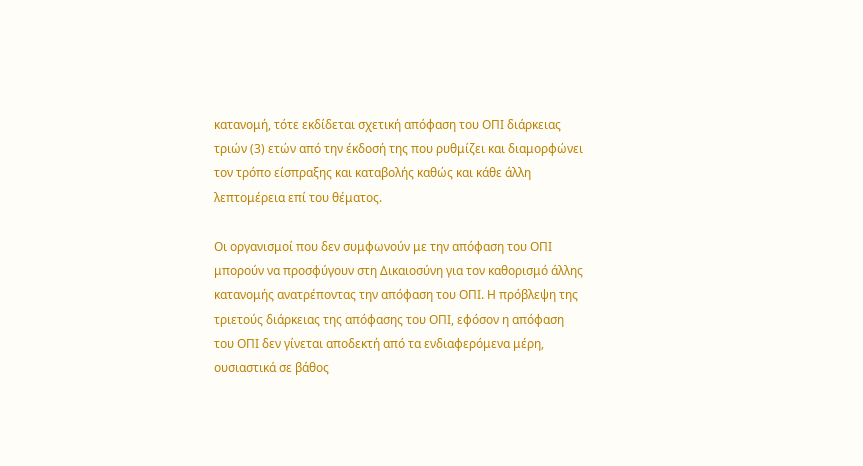κατανομή, τότε εκδίδεται σχετική απόφαση του ΟΠΙ διάρκειας τριών (3) ετών από την έκδοσή της που ρυθμίζει και διαμορφώνει τον τρόπο είσπραξης και καταβολής καθώς και κάθε άλλη λεπτομέρεια επί του θέματος.

Οι οργανισμοί που δεν συμφωνούν με την απόφαση του ΟΠΙ μπορούν να προσφύγουν στη Δικαιοσύνη για τον καθορισμό άλλης κατανομής ανατρέποντας την απόφαση του ΟΠΙ. Η πρόβλεψη της τριετούς διάρκειας της απόφασης του ΟΠΙ, εφόσον η απόφαση του ΟΠΙ δεν γίνεται αποδεκτή από τα ενδιαφερόμενα μέρη, ουσιαστικά σε βάθος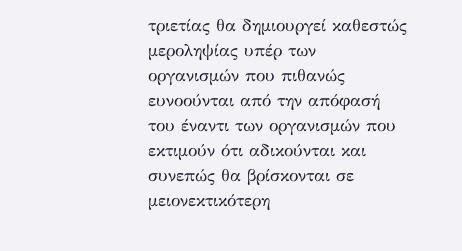τριετίας θα δημιουργεί καθεστώς μεροληψίας υπέρ των οργανισμών που πιθανώς ευνοούνται από την απόφασή του έναντι των οργανισμών που εκτιμούν ότι αδικούνται και συνεπώς θα βρίσκονται σε μειονεκτικότερη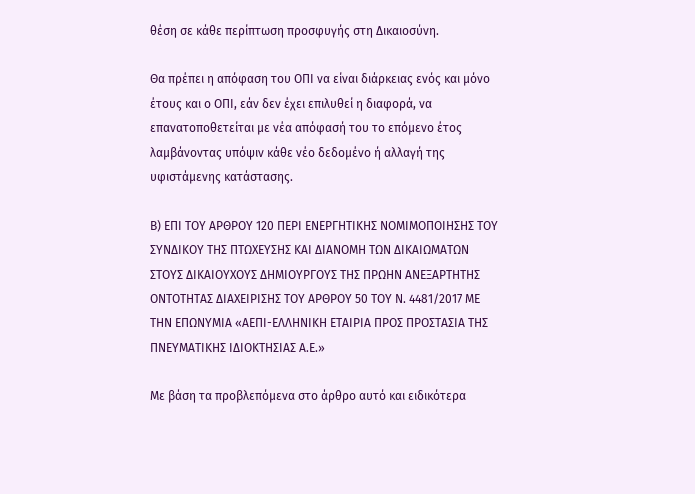θέση σε κάθε περίπτωση προσφυγής στη Δικαιοσύνη.

Θα πρέπει η απόφαση του ΟΠΙ να είναι διάρκειας ενός και μόνο έτους και ο ΟΠΙ, εάν δεν έχει επιλυθεί η διαφορά, να επανατοποθετείται με νέα απόφασή του το επόμενο έτος λαμβάνοντας υπόψιν κάθε νέο δεδομένο ή αλλαγή της υφιστάμενης κατάστασης.

Β) ΕΠΙ ΤΟΥ ΑΡΘΡΟΥ 120 ΠΕΡΙ ΕΝΕΡΓΗΤΙΚΗΣ ΝΟΜΙΜΟΠΟΙΗΣΗΣ ΤΟΥ ΣΥΝΔΙΚΟΥ ΤΗΣ ΠΤΩΧΕΥΣΗΣ ΚΑΙ ΔΙΑΝΟΜΗ ΤΩΝ ΔΙΚΑΙΩΜΑΤΩΝ ΣΤΟΥΣ ΔΙΚΑΙΟΥΧΟΥΣ ΔΗΜΙΟΥΡΓΟΥΣ ΤΗΣ ΠΡΩΗΝ ΑΝΕΞΑΡΤΗΤΗΣ ΟΝΤΟΤΗΤΑΣ ΔΙΑΧΕΙΡΙΣΗΣ ΤΟΥ ΑΡΘΡΟΥ 50 ΤΟΥ Ν. 4481/2017 ΜΕ ΤΗΝ ΕΠΩΝΥΜΙΑ «ΑΕΠΙ-ΕΛΛΗΝΙΚΗ ΕΤΑΙΡΙΑ ΠΡΟΣ ΠΡΟΣΤΑΣΙΑ ΤΗΣ ΠΝΕΥΜΑΤΙΚΗΣ ΙΔΙΟΚΤΗΣΙΑΣ Α.Ε.»

Με βάση τα προβλεπόμενα στο άρθρο αυτό και ειδικότερα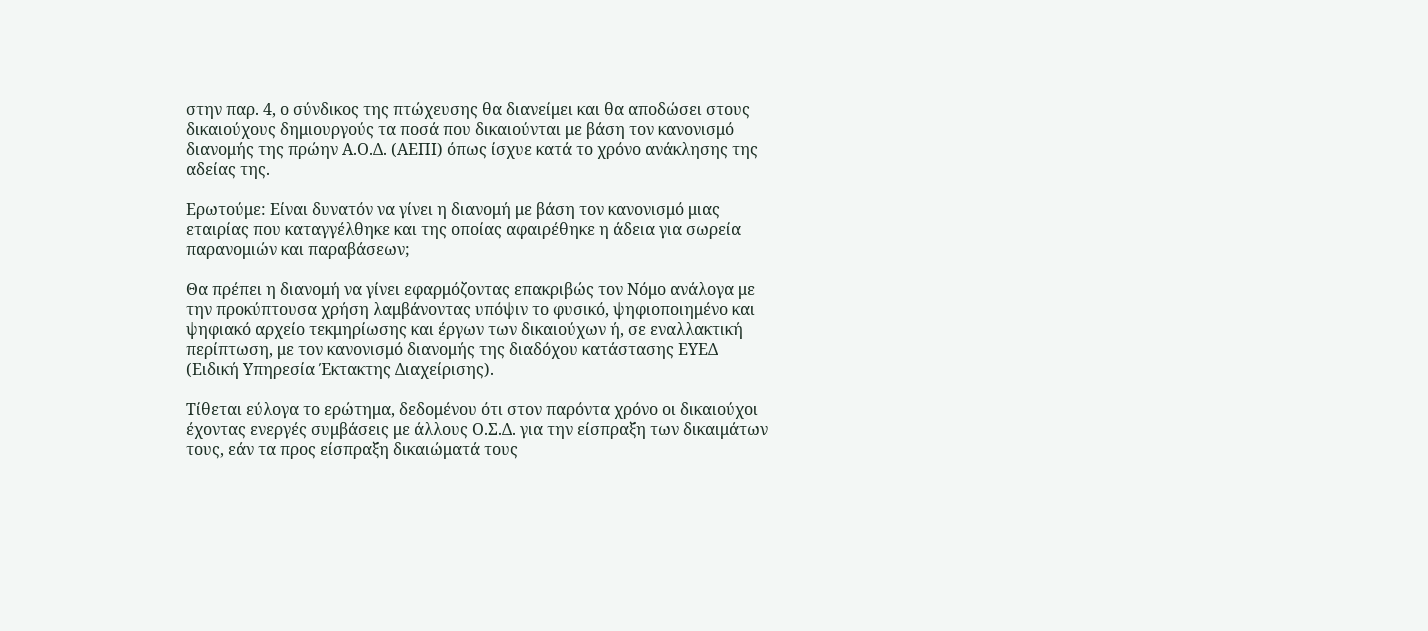στην παρ. 4, ο σύνδικος της πτώχευσης θα διανείμει και θα αποδώσει στους δικαιούχους δημιουργούς τα ποσά που δικαιούνται με βάση τον κανονισμό διανομής της πρώην Α.Ο.Δ. (ΑΕΠΙ) όπως ίσχυε κατά το χρόνο ανάκλησης της αδείας της.

Ερωτούμε: Είναι δυνατόν να γίνει η διανομή με βάση τον κανονισμό μιας εταιρίας που καταγγέλθηκε και της οποίας αφαιρέθηκε η άδεια για σωρεία παρανομιών και παραβάσεων;

Θα πρέπει η διανομή να γίνει εφαρμόζοντας επακριβώς τον Νόμο ανάλογα με την προκύπτουσα χρήση λαμβάνοντας υπόψιν το φυσικό, ψηφιοποιημένο και ψηφιακό αρχείο τεκμηρίωσης και έργων των δικαιούχων ή, σε εναλλακτική περίπτωση, με τον κανονισμό διανομής της διαδόχου κατάστασης ΕΥΕΔ (Ειδική Υπηρεσία Έκτακτης Διαχείρισης).

Τίθεται εύλογα το ερώτημα, δεδομένου ότι στον παρόντα χρόνο οι δικαιούχοι έχοντας ενεργές συμβάσεις με άλλους Ο.Σ.Δ. για την είσπραξη των δικαιμάτων τους, εάν τα προς είσπραξη δικαιώματά τους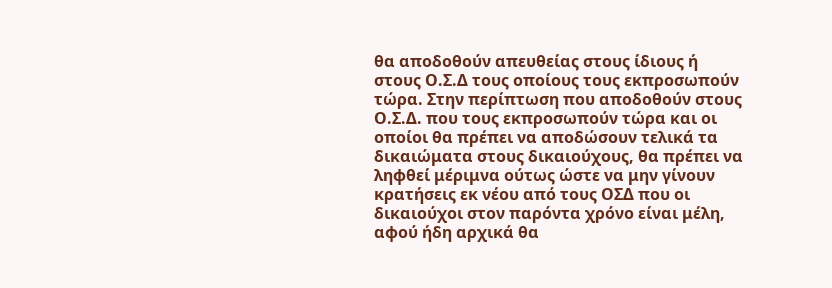θα αποδοθούν απευθείας στους ίδιους ή στους Ο.Σ.Δ τους οποίους τους εκπροσωπούν τώρα. Στην περίπτωση που αποδοθούν στους Ο.Σ.Δ. που τους εκπροσωπούν τώρα και οι οποίοι θα πρέπει να αποδώσουν τελικά τα δικαιώματα στους δικαιούχους, θα πρέπει να ληφθεί μέριμνα ούτως ώστε να μην γίνουν κρατήσεις εκ νέου από τους ΟΣΔ που οι δικαιούχοι στον παρόντα χρόνο είναι μέλη, αφού ήδη αρχικά θα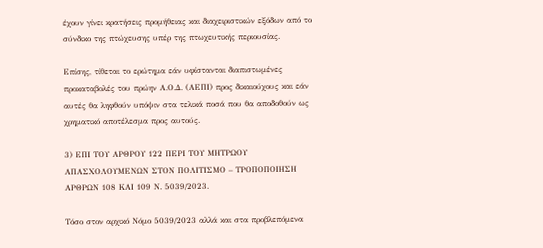έχουν γίνει κρατήσεις προμήθειας και διαχειριστικών εξόδων από το σύνδικο της πτώχευσης υπέρ της πτωχευτικής περιουσίας.

Επίσης, τίθεται το ερώτημα εάν υφίστανται διαπιστωμένες προκαταβολές του πρώην Α.Ο.Δ. (ΑΕΠΙ) προς δικαιούχους και εάν αυτές θα ληφθούν υπόψιν στα τελικά ποσά που θα αποδοθούν ως χρηματικό αποτέλεσμα προς αυτούς.

3) ΕΠΙ ΤΟΥ ΑΡΘΡΟΥ 122 ΠΕΡΙ ΤΟΥ ΜΗΤΡΩΟΥ ΑΠΑΣΧΟΛΟΥΜΕΝΩΝ ΣΤΟΝ ΠΟΛΙΤΙΣΜΟ – ΤΡΟΠΟΠΟΙΗΣΗ ΑΡΘΡΩΝ 108 ΚΑΙ 109 Ν. 5039/2023.

Τόσο στον αρχικό Νόμο 5039/2023 αλλά και στα προβλεπόμενα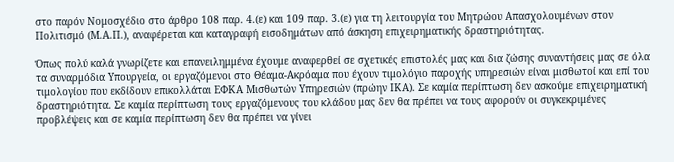στο παρόν Νομοσχέδιο στο άρθρο 108 παρ. 4.(ε) και 109 παρ. 3.(ε) για τη λειτουργία του Μητρώου Απασχολουμένων στον Πολιτισμό (Μ.Α.Π.), αναφέρεται και καταγραφή εισοδημάτων από άσκηση επιχειρηματικής δραστηριότητας.

Όπως πολύ καλά γνωρίζετε και επανειλημμένα έχουμε αναφερθεί σε σχετικές επιστολές μας και δια ζώσης συναντήσεις μας σε όλα τα συναρμόδια Υπουργεία, οι εργαζόμενοι στο Θέαμα-Ακρόαμα που έχουν τιμολόγιο παροχής υπηρεσιών είναι μισθωτοί και επί του τιμολογίου που εκδίδουν επικολλάται ΕΦΚΑ Μισθωτών Υπηρεσιών (πρώην ΙΚΑ). Σε καμία περίπτωση δεν ασκούμε επιχειρηματική δραστηριότητα. Σε καμία περίπτωση τους εργαζόμενους του κλάδου μας δεν θα πρέπει να τους αφορούν οι συγκεκριμένες προβλέψεις και σε καμία περίπτωση δεν θα πρέπει να γίνει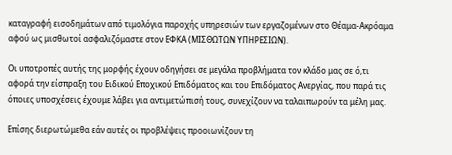καταγραφή εισοδημάτων από τιμολόγια παροχής υπηρεσιών των εργαζομένων στο Θέαμα-Ακρόαμα αφού ως μισθωτοί ασφαλιζόμαστε στον ΕΦΚΑ (ΜΙΣΘΩΤΩΝ ΥΠΗΡΕΣΙΩΝ).

Οι υποτροπές αυτής της μορφής έχουν οδηγήσει σε μεγάλα προβλήματα τον κλάδο μας σε ό,τι αφορά την είσπραξη του Ειδικού Εποχικού Επιδόματος και του Επιδόματος Ανεργίας, που παρά τις όποιες υποσχέσεις έχουμε λάβει για αντιμετώπισή τους, συνεχίζουν να ταλαιπωρούν τα μέλη μας.

Επίσης διερωτώμεθα εάν αυτές οι προβλέψεις προοιωνίζουν τη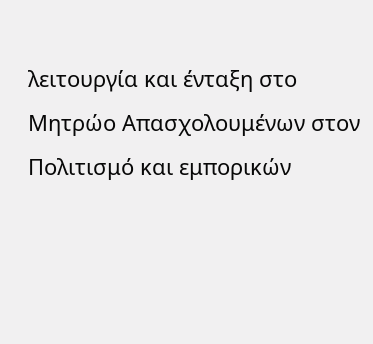λειτουργία και ένταξη στο Μητρώο Απασχολουμένων στον Πολιτισμό και εμπορικών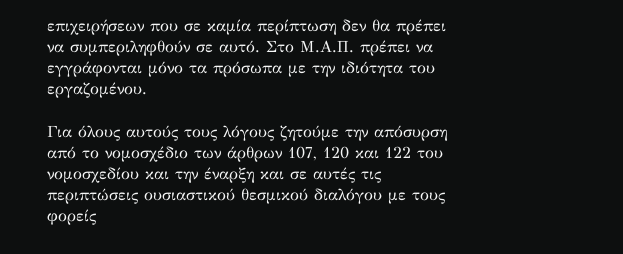επιχειρήσεων που σε καμία περίπτωση δεν θα πρέπει να συμπεριληφθούν σε αυτό. Στο Μ.Α.Π. πρέπει να εγγράφονται μόνο τα πρόσωπα με την ιδιότητα του εργαζομένου.

Για όλους αυτούς τους λόγους ζητούμε την απόσυρση από το νομοσχέδιο των άρθρων 107, 120 και 122 του νομοσχεδίου και την έναρξη και σε αυτές τις περιπτώσεις ουσιαστικού θεσμικού διαλόγου με τους φορείς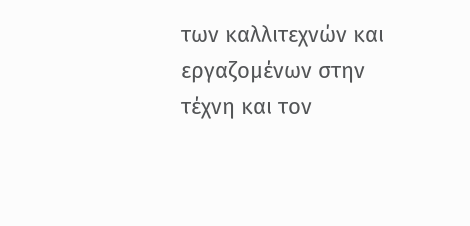των καλλιτεχνών και εργαζομένων στην τέχνη και τον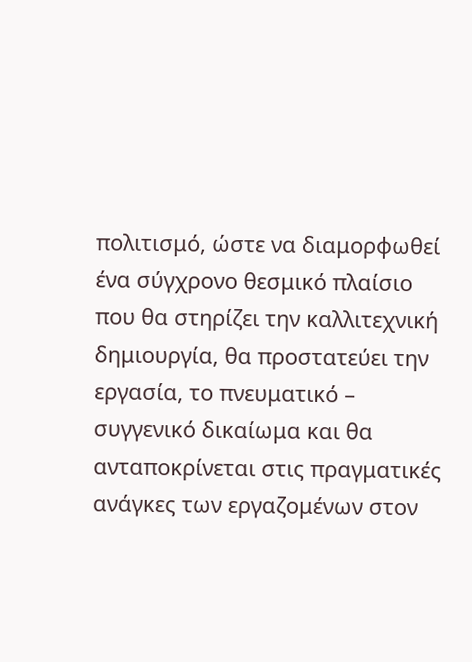πολιτισμό, ώστε να διαμορφωθεί ένα σύγχρονο θεσμικό πλαίσιο που θα στηρίζει την καλλιτεχνική δημιουργία, θα προστατεύει την εργασία, το πνευματικό – συγγενικό δικαίωμα και θα ανταποκρίνεται στις πραγματικές ανάγκες των εργαζομένων στον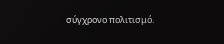σύγχρονο πολιτισμό.